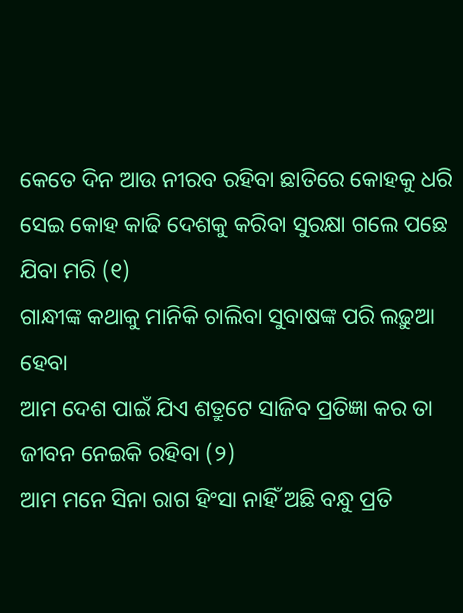କେତେ ଦିନ ଆଉ ନୀରବ ରହିବା ଛାତିରେ କୋହକୁ ଧରି
ସେଇ କୋହ କାଢି ଦେଶକୁ କରିବା ସୁରକ୍ଷା ଗଲେ ପଛେ ଯିବା ମରି (୧)
ଗାନ୍ଧୀଙ୍କ କଥାକୁ ମାନିକି ଚାଲିବା ସୁବାଷଙ୍କ ପରି ଲଢ଼ୁଆ ହେବା
ଆମ ଦେଶ ପାଇଁ ଯିଏ ଶତ୍ରୁଟେ ସାଜିବ ପ୍ରତିଜ୍ଞା କର ତା ଜୀବନ ନେଇକି ରହିବା (୨)
ଆମ ମନେ ସିନା ରାଗ ହିଂସା ନାହିଁ ଅଛି ବନ୍ଧୁ ପ୍ରତି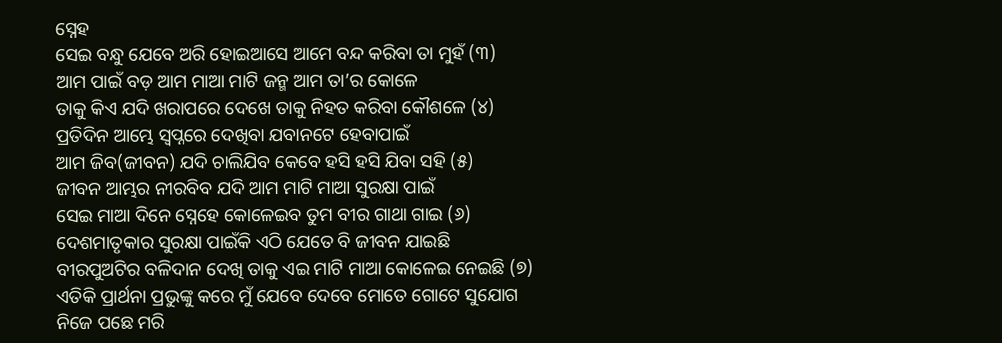ସ୍ନେହ
ସେଇ ବନ୍ଧୁ ଯେବେ ଅରି ହୋଇଆସେ ଆମେ ବନ୍ଦ କରିବା ତା ମୁହଁ (୩)
ଆମ ପାଇଁ ବଡ଼ ଆମ ମାଆ ମାଟି ଜନ୍ମ ଆମ ତା’ର କୋଳେ
ତାକୁ କିଏ ଯଦି ଖରାପରେ ଦେଖେ ତାକୁ ନିହତ କରିବା କୌଶଳେ (୪)
ପ୍ରତିଦିନ ଆମ୍ଭେ ସ୍ୱପ୍ନରେ ଦେଖିବା ଯବାନଟେ ହେବାପାଇଁ
ଆମ ଜିବ(ଜୀବନ) ଯଦି ଚାଲିଯିବ କେବେ ହସି ହସି ଯିବା ସହି (୫)
ଜୀବନ ଆମ୍ଭର ନୀରବିବ ଯଦି ଆମ ମାଟି ମାଆ ସୁରକ୍ଷା ପାଇଁ
ସେଇ ମାଆ ଦିନେ ସ୍ନେହେ କୋଳେଇବ ତୁମ ବୀର ଗାଥା ଗାଇ (୬)
ଦେଶମାତୃକାର ସୁରକ୍ଷା ପାଇଁକି ଏଠି ଯେତେ ବି ଜୀବନ ଯାଇଛି
ବୀରପୁଅଟିର ବଳିଦାନ ଦେଖି ତାକୁ ଏଇ ମାଟି ମାଆ କୋଳେଇ ନେଇଛି (୭)
ଏତିକି ପ୍ରାର୍ଥନା ପ୍ରଭୁଙ୍କୁ କରେ ମୁଁ ଯେବେ ଦେବେ ମୋତେ ଗୋଟେ ସୁଯୋଗ
ନିଜେ ପଛେ ମରି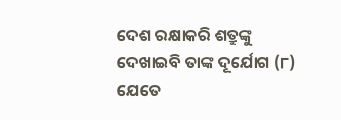ଦେଶ ରକ୍ଷାକରି ଶତ୍ରୁଙ୍କୁ ଦେଖାଇବି ତାଙ୍କ ଦୂର୍ଯୋଗ (୮)
ଯେତେ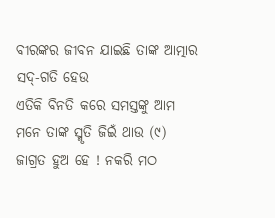ବୀରଙ୍କର ଜୀବନ ଯାଇଛି ତାଙ୍କ ଆତ୍ମାର ସଦ୍-ଗତି ହେଉ
ଏତିକି ବିନତି କରେ ସମସ୍ତଙ୍କୁ ଆମ ମନେ ତାଙ୍କ ସ୍ମୃତି ଜିଇଁ ଥାଉ (୯)
ଜାଗ୍ରତ ହୁଅ ହେ ! ନକରି ମଠ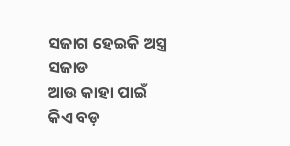ସଜାଗ ହେଇକି ଅସ୍ତ୍ର ସଜାଡ
ଆଉ କାହା ପାଇଁ କିଏ ବଡ଼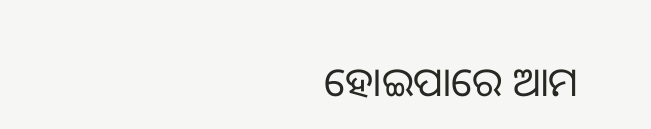ହୋଇପାରେ ଆମ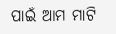ପାଇଁ ଆମ ମାଟି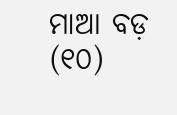ମାଆ ବଡ଼ (୧୦)